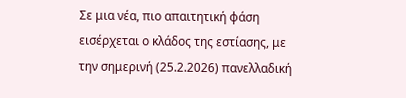Σε μια νέα, πιο απαιτητική φάση εισέρχεται ο κλάδος της εστίασης, με την σημερινή (25.2.2026) πανελλαδική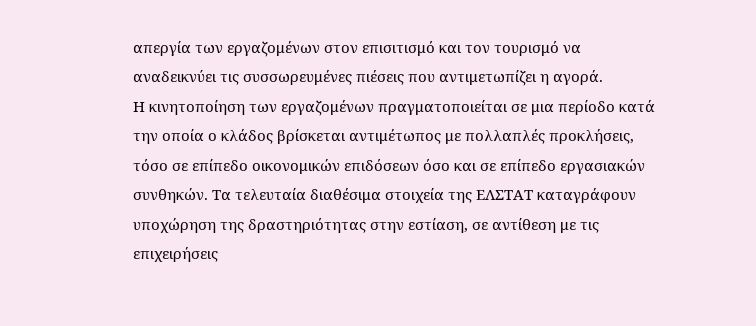απεργία των εργαζομένων στον επισιτισμό και τον τουρισμό να αναδεικνύει τις συσσωρευμένες πιέσεις που αντιμετωπίζει η αγορά.
Η κινητοποίηση των εργαζομένων πραγματοποιείται σε μια περίοδο κατά την οποία ο κλάδος βρίσκεται αντιμέτωπος με πολλαπλές προκλήσεις, τόσο σε επίπεδο οικονομικών επιδόσεων όσο και σε επίπεδο εργασιακών συνθηκών. Τα τελευταία διαθέσιμα στοιχεία της ΕΛΣΤΑΤ καταγράφουν υποχώρηση της δραστηριότητας στην εστίαση, σε αντίθεση με τις επιχειρήσεις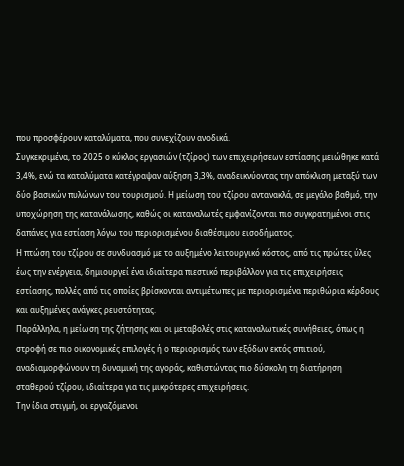που προσφέρουν καταλύματα, που συνεχίζουν ανοδικά.
Συγκεκριμένα, το 2025 ο κύκλος εργασιών (τζίρος) των επιχειρήσεων εστίασης μειώθηκε κατά 3,4%, ενώ τα καταλύματα κατέγραψαν αύξηση 3,3%, αναδεικνύοντας την απόκλιση μεταξύ των δύο βασικών πυλώνων του τουρισμού. Η μείωση του τζίρου αντανακλά, σε μεγάλο βαθμό, την υποχώρηση της κατανάλωσης, καθώς οι καταναλωτές εμφανίζονται πιο συγκρατημένοι στις δαπάνες για εστίαση λόγω του περιορισμένου διαθέσιμου εισοδήματος.
Η πτώση του τζίρου σε συνδυασμό με το αυξημένο λειτουργικό κόστος, από τις πρώτες ύλες έως την ενέργεια, δημιουργεί ένα ιδιαίτερα πιεστικό περιβάλλον για τις επιχειρήσεις εστίασης, πολλές από τις οποίες βρίσκονται αντιμέτωπες με περιορισμένα περιθώρια κέρδους και αυξημένες ανάγκες ρευστότητας.
Παράλληλα, η μείωση της ζήτησης και οι μεταβολές στις καταναλωτικές συνήθειες, όπως η στροφή σε πιο οικονομικές επιλογές ή ο περιορισμός των εξόδων εκτός σπιτιού, αναδιαμορφώνουν τη δυναμική της αγοράς, καθιστώντας πιο δύσκολη τη διατήρηση σταθερού τζίρου, ιδιαίτερα για τις μικρότερες επιχειρήσεις.
Την ίδια στιγμή, οι εργαζόμενοι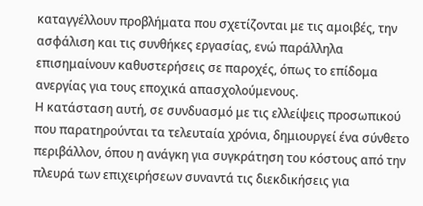καταγγέλλουν προβλήματα που σχετίζονται με τις αμοιβές, την ασφάλιση και τις συνθήκες εργασίας, ενώ παράλληλα επισημαίνουν καθυστερήσεις σε παροχές, όπως το επίδομα ανεργίας για τους εποχικά απασχολούμενους.
Η κατάσταση αυτή, σε συνδυασμό με τις ελλείψεις προσωπικού που παρατηρούνται τα τελευταία χρόνια, δημιουργεί ένα σύνθετο περιβάλλον, όπου η ανάγκη για συγκράτηση του κόστους από την πλευρά των επιχειρήσεων συναντά τις διεκδικήσεις για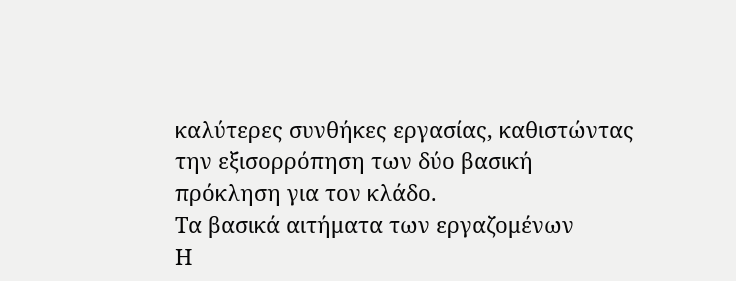καλύτερες συνθήκες εργασίας, καθιστώντας την εξισορρόπηση των δύο βασική πρόκληση για τον κλάδο.
Τα βασικά αιτήματα των εργαζομένων
Η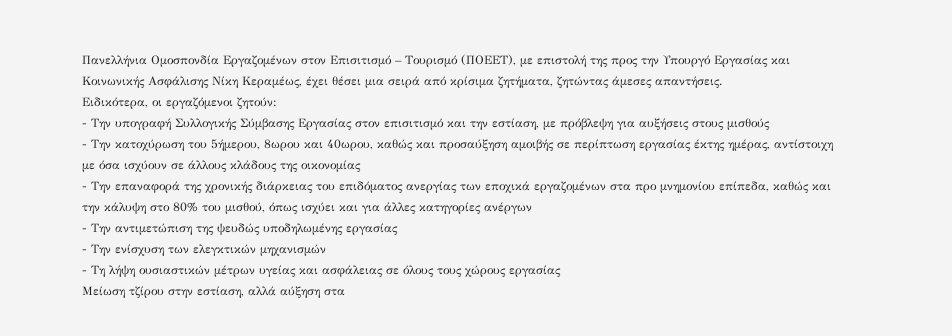Πανελλήνια Ομοσπονδία Εργαζομένων στον Επισιτισμό – Τουρισμό (ΠΟΕΕΤ), με επιστολή της προς την Υπουργό Εργασίας και Κοινωνικής Ασφάλισης Νίκη Κεραμέως, έχει θέσει μια σειρά από κρίσιμα ζητήματα, ζητώντας άμεσες απαντήσεις.
Ειδικότερα, οι εργαζόμενοι ζητούν:
- Την υπογραφή Συλλογικής Σύμβασης Εργασίας στον επισιτισμό και την εστίαση, με πρόβλεψη για αυξήσεις στους μισθούς
- Την κατοχύρωση του 5ήμερου, 8ωρου και 40ωρου, καθώς και προσαύξηση αμοιβής σε περίπτωση εργασίας έκτης ημέρας, αντίστοιχη με όσα ισχύουν σε άλλους κλάδους της οικονομίας
- Την επαναφορά της χρονικής διάρκειας του επιδόματος ανεργίας των εποχικά εργαζομένων στα προ μνημονίου επίπεδα, καθώς και την κάλυψη στο 80% του μισθού, όπως ισχύει και για άλλες κατηγορίες ανέργων
- Την αντιμετώπιση της ψευδώς υποδηλωμένης εργασίας
- Την ενίσχυση των ελεγκτικών μηχανισμών
- Τη λήψη ουσιαστικών μέτρων υγείας και ασφάλειας σε όλους τους χώρους εργασίας
Μείωση τζίρου στην εστίαση, αλλά αύξηση στα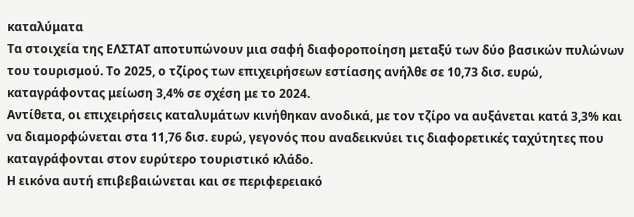καταλύματα
Τα στοιχεία της ΕΛΣΤΑΤ αποτυπώνουν μια σαφή διαφοροποίηση μεταξύ των δύο βασικών πυλώνων του τουρισμού. Το 2025, ο τζίρος των επιχειρήσεων εστίασης ανήλθε σε 10,73 δισ. ευρώ, καταγράφοντας μείωση 3,4% σε σχέση με το 2024.
Αντίθετα, οι επιχειρήσεις καταλυμάτων κινήθηκαν ανοδικά, με τον τζίρο να αυξάνεται κατά 3,3% και να διαμορφώνεται στα 11,76 δισ. ευρώ, γεγονός που αναδεικνύει τις διαφορετικές ταχύτητες που καταγράφονται στον ευρύτερο τουριστικό κλάδο.
Η εικόνα αυτή επιβεβαιώνεται και σε περιφερειακό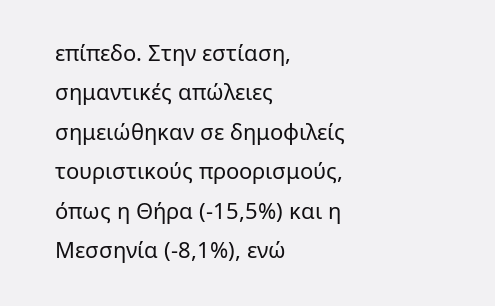επίπεδο. Στην εστίαση, σημαντικές απώλειες σημειώθηκαν σε δημοφιλείς τουριστικούς προορισμούς, όπως η Θήρα (-15,5%) και η Μεσσηνία (-8,1%), ενώ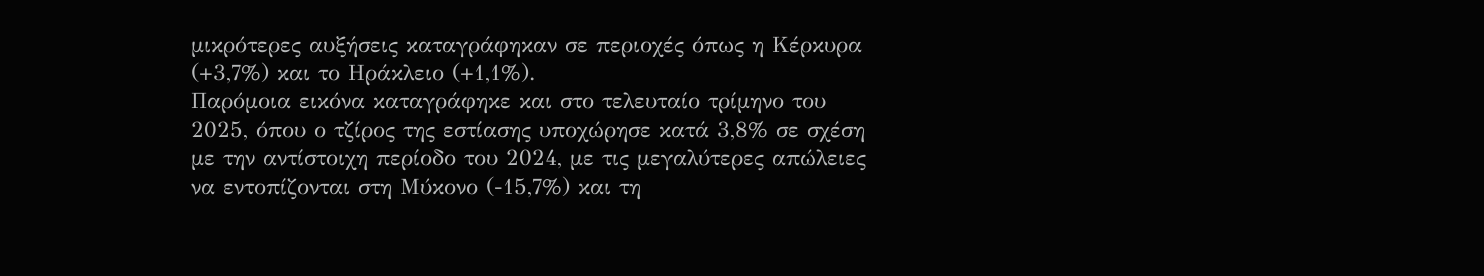μικρότερες αυξήσεις καταγράφηκαν σε περιοχές όπως η Κέρκυρα (+3,7%) και το Ηράκλειο (+1,1%).
Παρόμοια εικόνα καταγράφηκε και στο τελευταίο τρίμηνο του 2025, όπου ο τζίρος της εστίασης υποχώρησε κατά 3,8% σε σχέση με την αντίστοιχη περίοδο του 2024, με τις μεγαλύτερες απώλειες να εντοπίζονται στη Μύκονο (-15,7%) και τη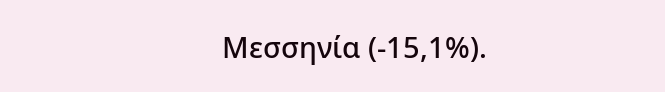Μεσσηνία (-15,1%).